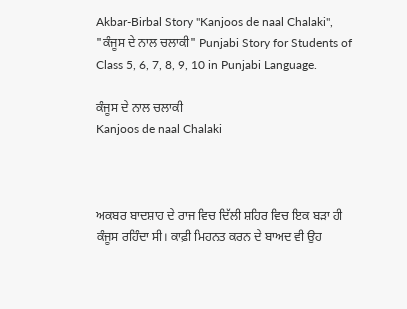Akbar-Birbal Story "Kanjoos de naal Chalaki", "ਕੰਜੂਸ ਦੇ ਨਾਲ ਚਲਾਕੀ" Punjabi Story for Students of Class 5, 6, 7, 8, 9, 10 in Punjabi Language.

ਕੰਜੂਸ ਦੇ ਨਾਲ ਚਲਾਕੀ
Kanjoos de naal Chalaki



ਅਕਬਰ ਬਾਦਸ਼ਾਹ ਦੇ ਰਾਜ ਵਿਚ ਦਿੱਲੀ ਸ਼ਹਿਰ ਵਿਚ ਇਕ ਬੜਾ ਹੀ ਕੰਜੂਸ ਰਹਿੰਦਾ ਸੀ। ਕਾਫ਼ੀ ਮਿਹਨਤ ਕਰਨ ਦੇ ਬਾਅਦ ਵੀ ਉਹ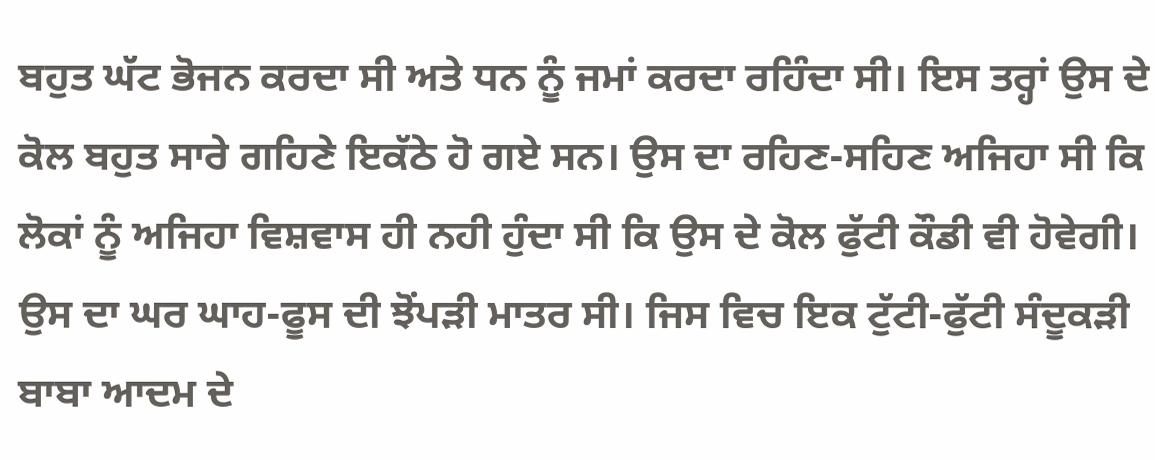ਬਹੁਤ ਘੱਟ ਭੋਜਨ ਕਰਦਾ ਸੀ ਅਤੇ ਧਨ ਨੂੰ ਜਮਾਂ ਕਰਦਾ ਰਹਿੰਦਾ ਸੀ। ਇਸ ਤਰ੍ਹਾਂ ਉਸ ਦੇ ਕੋਲ ਬਹੁਤ ਸਾਰੇ ਗਹਿਣੇ ਇਕੱਠੇ ਹੋ ਗਏ ਸਨ। ਉਸ ਦਾ ਰਹਿਣ-ਸਹਿਣ ਅਜਿਹਾ ਸੀ ਕਿ ਲੋਕਾਂ ਨੂੰ ਅਜਿਹਾ ਵਿਸ਼ਵਾਸ ਹੀ ਨਹੀ ਹੁੰਦਾ ਸੀ ਕਿ ਉਸ ਦੇ ਕੋਲ ਫੁੱਟੀ ਕੌਡੀ ਵੀ ਹੋਵੇਗੀ। ਉਸ ਦਾ ਘਰ ਘਾਹ-ਫੂਸ ਦੀ ਝੋਂਪੜੀ ਮਾਤਰ ਸੀ। ਜਿਸ ਵਿਚ ਇਕ ਟੁੱਟੀ-ਫੁੱਟੀ ਸੰਦੂਕੜੀ ਬਾਬਾ ਆਦਮ ਦੇ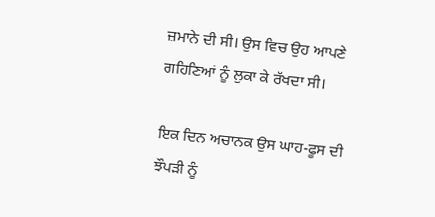ਜ਼ਮਾਨੇ ਦੀ ਸੀ। ਉਸ ਵਿਚ ਉਹ ਆਪਣੇ ਗਹਿਣਿਆਂ ਨੂੰ ਲੁਕਾ ਕੇ ਰੱਖਦਾ ਸੀ।

ਇਕ ਦਿਨ ਅਚਾਨਕ ਉਸ ਘਾਹ-ਫੂਸ ਦੀ ਝੌਪੜੀ ਨੂੰ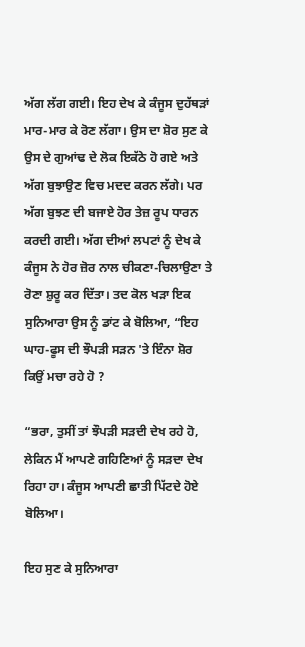ਅੱਗ ਲੱਗ ਗਈ। ਇਹ ਦੇਖ ਕੇ ਕੰਜੂਸ ਦੁਹੱਥੜਾਂ ਮਾਰ-ਮਾਰ ਕੇ ਰੋਣ ਲੱਗਾ। ਉਸ ਦਾ ਸ਼ੋਰ ਸੁਣ ਕੇ ਉਸ ਦੇ ਗੁਆਂਢ ਦੇ ਲੋਕ ਇਕੱਠੇ ਹੋ ਗਏ ਅਤੇ ਅੱਗ ਬੁਝਾਉਣ ਵਿਚ ਮਦਦ ਕਰਨ ਲੱਗੇ। ਪਰ ਅੱਗ ਬੁਝਣ ਦੀ ਬਜਾਏ ਹੋਰ ਤੇਜ਼ ਰੂਪ ਧਾਰਨ ਕਰਦੀ ਗਈ। ਅੱਗ ਦੀਆਂ ਲਪਟਾਂ ਨੂੰ ਦੇਖ ਕੇ ਕੰਜੂਸ ਨੇ ਹੋਰ ਜ਼ੋਰ ਨਾਲ ਚੀਕਣਾ-ਚਿਲਾਉਣਾ ਤੇ ਰੋਣਾ ਸ਼ੁਰੂ ਕਰ ਦਿੱਤਾ। ਤਦ ਕੋਲ ਖੜਾ ਇਕ ਸੁਨਿਆਰਾ ਉਸ ਨੂੰ ਡਾਂਟ ਕੇ ਬੋਲਿਆ, “ਇਹ ਘਾਹ-ਫੂਸ ਦੀ ਝੌਪੜੀ ਸੜਨ 'ਤੇ ਇੰਨਾ ਸ਼ੋਰ ਕਿਉਂ ਮਚਾ ਰਹੇ ਹੋ ?

“ਭਰਾ, ਤੁਸੀਂ ਤਾਂ ਝੌਪੜੀ ਸੜਦੀ ਦੇਖ ਰਹੇ ਹੋ, ਲੇਕਿਨ ਮੈਂ ਆਪਣੇ ਗਹਿਣਿਆਂ ਨੂੰ ਸੜਦਾ ਦੇਖ ਰਿਹਾ ਹਾ। ਕੰਜੂਸ ਆਪਣੀ ਛਾਤੀ ਪਿੱਟਦੇ ਹੋਏ ਬੋਲਿਆ।

ਇਹ ਸੁਣ ਕੇ ਸੁਨਿਆਰਾ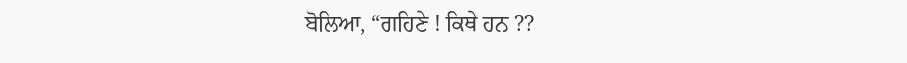ਬੋਲਿਆ, “ਗਹਿਣੇ ! ਕਿਥੇ ਹਨ ??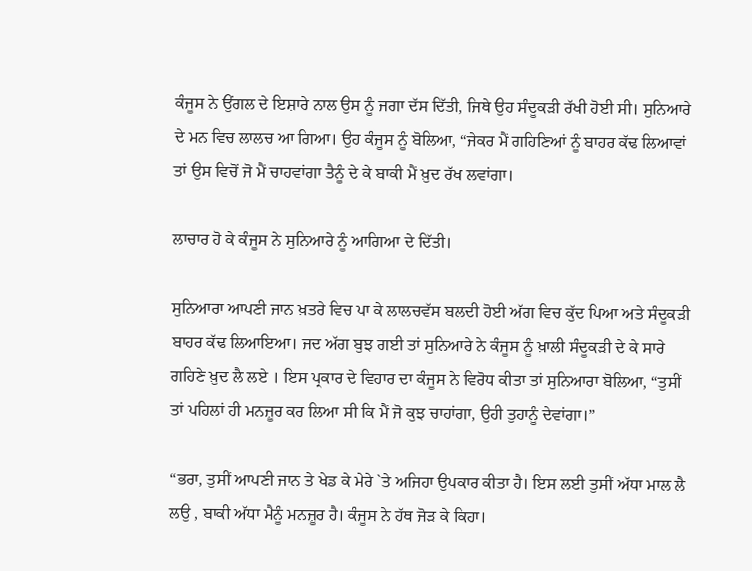ਕੰਜੂਸ ਨੇ ਉਂਗਲ ਦੇ ਇਸ਼ਾਰੇ ਨਾਲ ਉਸ ਨੂੰ ਜਗਾ ਦੱਸ ਦਿੱਤੀ, ਜਿਥੇ ਉਹ ਸੰਦੂਕੜੀ ਰੱਖੀ ਹੋਈ ਸੀ। ਸੁਨਿਆਰੇ ਦੇ ਮਨ ਵਿਚ ਲਾਲਚ ਆ ਗਿਆ। ਉਹ ਕੰਜੂਸ ਨੂੰ ਬੋਲਿਆ, “ਜੇਕਰ ਮੈਂ ਗਹਿਣਿਆਂ ਨੂੰ ਬਾਹਰ ਕੱਢ ਲਿਆਵਾਂ ਤਾਂ ਉਸ ਵਿਚੋਂ ਜੋ ਮੈਂ ਚਾਹਵਾਂਗਾ ਤੈਨੂੰ ਦੇ ਕੇ ਬਾਕੀ ਮੈਂ ਖ਼ੁਦ ਰੱਖ ਲਵਾਂਗਾ।

ਲਾਚਾਰ ਹੋ ਕੇ ਕੰਜੂਸ ਨੇ ਸੁਨਿਆਰੇ ਨੂੰ ਆਗਿਆ ਦੇ ਦਿੱਤੀ।

ਸੁਨਿਆਰਾ ਆਪਣੀ ਜਾਨ ਖ਼ਤਰੇ ਵਿਚ ਪਾ ਕੇ ਲਾਲਚਵੱਸ ਬਲਦੀ ਹੋਈ ਅੱਗ ਵਿਚ ਕੁੱਦ ਪਿਆ ਅਤੇ ਸੰਦੂਕੜੀ ਬਾਹਰ ਕੱਢ ਲਿਆਇਆ। ਜਦ ਅੱਗ ਬੁਝ ਗਈ ਤਾਂ ਸੁਨਿਆਰੇ ਨੇ ਕੰਜੂਸ ਨੂੰ ਖ਼ਾਲੀ ਸੰਦੂਕੜੀ ਦੇ ਕੇ ਸਾਰੇ ਗਹਿਣੇ ਖ਼ੁਦ ਲੈ ਲਏ । ਇਸ ਪ੍ਰਕਾਰ ਦੇ ਵਿਹਾਰ ਦਾ ਕੰਜੂਸ ਨੇ ਵਿਰੋਧ ਕੀਤਾ ਤਾਂ ਸੁਨਿਆਰਾ ਬੋਲਿਆ, “ਤੁਸੀਂ ਤਾਂ ਪਹਿਲਾਂ ਹੀ ਮਨਜ਼ੂਰ ਕਰ ਲਿਆ ਸੀ ਕਿ ਮੈਂ ਜੋ ਕੁਝ ਚਾਹਾਂਗਾ, ਉਹੀ ਤੁਹਾਨੂੰ ਦੇਵਾਂਗਾ।”

“ਭਰਾ, ਤੁਸੀਂ ਆਪਣੀ ਜਾਨ ਤੇ ਖੇਡ ਕੇ ਮੇਰੇ `ਤੇ ਅਜਿਹਾ ਉਪਕਾਰ ਕੀਤਾ ਹੈ। ਇਸ ਲਈ ਤੁਸੀਂ ਅੱਧਾ ਮਾਲ ਲੈ ਲਉ , ਬਾਕੀ ਅੱਧਾ ਮੈਨੂੰ ਮਨਜ਼ੂਰ ਹੈ। ਕੰਜੂਸ ਨੇ ਹੱਥ ਜੋੜ ਕੇ ਕਿਹਾ।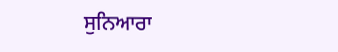ਸੁਨਿਆਰਾ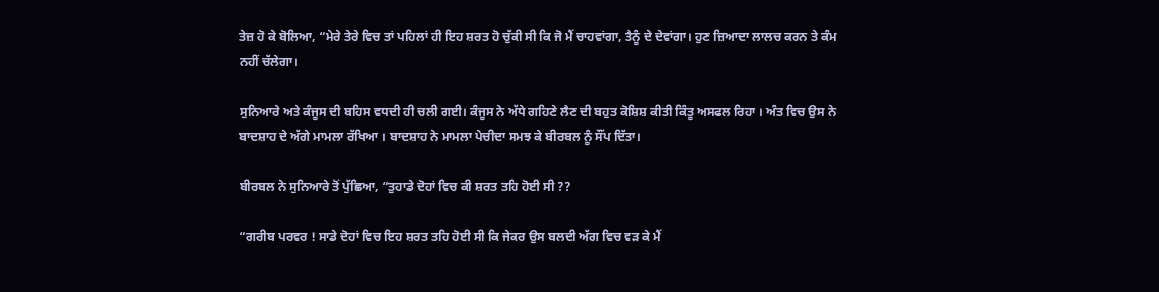ਤੇਜ਼ ਹੋ ਕੇ ਬੋਲਿਆ, “ਮੇਰੇ ਤੇਰੇ ਵਿਚ ਤਾਂ ਪਹਿਲਾਂ ਹੀ ਇਹ ਸ਼ਰਤ ਹੋ ਚੁੱਕੀ ਸੀ ਕਿ ਜੋ ਮੈਂ ਚਾਹਵਾਂਗਾ, ਤੈਨੂੰ ਦੇ ਦੇਵਾਂਗਾ। ਹੁਣ ਜ਼ਿਆਦਾ ਲਾਲਚ ਕਰਨ ਤੇ ਕੰਮ ਨਹੀਂ ਚੱਲੇਗਾ।

ਸੁਨਿਆਰੇ ਅਤੇ ਕੰਜੂਸ ਦੀ ਬਹਿਸ ਵਧਦੀ ਹੀ ਚਲੀ ਗਈ। ਕੰਜੂਸ ਨੇ ਅੱਧੇ ਗਹਿਣੇ ਲੈਣ ਦੀ ਬਹੁਤ ਕੋਸ਼ਿਸ਼ ਕੀਤੀ ਕਿੰਤੂ ਅਸਫਲ ਰਿਹਾ । ਅੰਤ ਵਿਚ ਉਸ ਨੇ ਬਾਦਸ਼ਾਹ ਦੇ ਅੱਗੇ ਮਾਮਲਾ ਰੱਖਿਆ । ਬਾਦਸ਼ਾਹ ਨੇ ਮਾਮਲਾ ਪੇਚੀਦਾ ਸਮਝ ਕੇ ਬੀਰਬਲ ਨੂੰ ਸੌਂਪ ਦਿੱਤਾ।

ਬੀਰਬਲ ਨੇ ਸੁਨਿਆਰੇ ਤੋਂ ਪੁੱਛਿਆ, “ਤੁਹਾਡੇ ਦੋਹਾਂ ਵਿਚ ਕੀ ਸ਼ਰਤ ਤਹਿ ਹੋਈ ਸੀ ??

“ਗਰੀਬ ਪਰਵਰ ! ਸਾਡੇ ਦੋਹਾਂ ਵਿਚ ਇਹ ਸ਼ਰਤ ਤਹਿ ਹੋਈ ਸੀ ਕਿ ਜੇਕਰ ਉਸ ਬਲਦੀ ਅੱਗ ਵਿਚ ਵੜ ਕੇ ਮੈਂ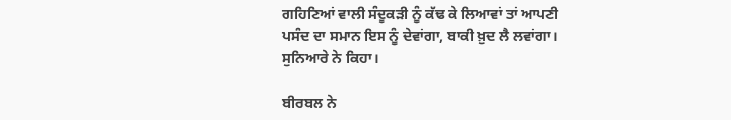ਗਹਿਣਿਆਂ ਵਾਲੀ ਸੰਦੂਕੜੀ ਨੂੰ ਕੱਢ ਕੇ ਲਿਆਵਾਂ ਤਾਂ ਆਪਣੀ ਪਸੰਦ ਦਾ ਸਮਾਨ ਇਸ ਨੂੰ ਦੇਵਾਂਗਾ, ਬਾਕੀ ਖ਼ੁਦ ਲੈ ਲਵਾਂਗਾ। ਸੁਨਿਆਰੇ ਨੇ ਕਿਹਾ।

ਬੀਰਬਲ ਨੇ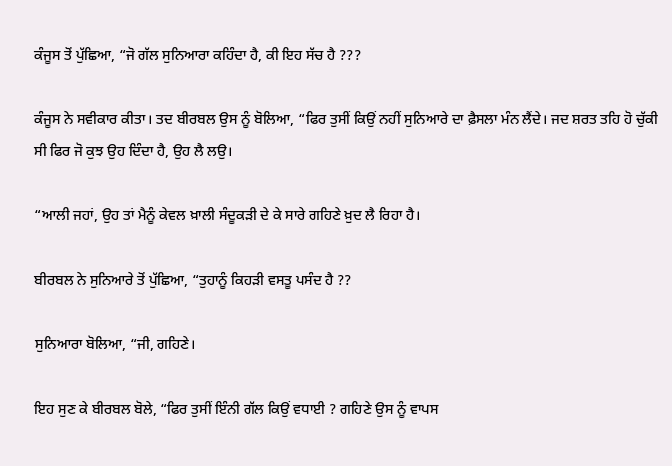ਕੰਜੂਸ ਤੋਂ ਪੁੱਛਿਆ, “ਜੋ ਗੱਲ ਸੁਨਿਆਰਾ ਕਹਿੰਦਾ ਹੈ, ਕੀ ਇਹ ਸੱਚ ਹੈ ???

ਕੰਜੂਸ ਨੇ ਸਵੀਕਾਰ ਕੀਤਾ। ਤਦ ਬੀਰਬਲ ਉਸ ਨੂੰ ਬੋਲਿਆ, “ਫਿਰ ਤੁਸੀਂ ਕਿਉਂ ਨਹੀਂ ਸੁਨਿਆਰੇ ਦਾ ਫ਼ੈਸਲਾ ਮੰਨ ਲੈਂਦੇ। ਜਦ ਸ਼ਰਤ ਤਹਿ ਹੋ ਚੁੱਕੀ ਸੀ ਫਿਰ ਜੋ ਕੁਝ ਉਹ ਦਿੰਦਾ ਹੈ, ਉਹ ਲੈ ਲਉ।

“ਆਲੀ ਜਹਾਂ, ਉਹ ਤਾਂ ਮੈਨੂੰ ਕੇਵਲ ਖ਼ਾਲੀ ਸੰਦੂਕੜੀ ਦੇ ਕੇ ਸਾਰੇ ਗਹਿਣੇ ਖ਼ੁਦ ਲੈ ਰਿਹਾ ਹੈ।

ਬੀਰਬਲ ਨੇ ਸੁਨਿਆਰੇ ਤੋਂ ਪੁੱਛਿਆ, “ਤੁਹਾਨੂੰ ਕਿਹੜੀ ਵਸਤੂ ਪਸੰਦ ਹੈ ??

ਸੁਨਿਆਰਾ ਬੋਲਿਆ, “ਜੀ, ਗਹਿਣੇ।

ਇਹ ਸੁਣ ਕੇ ਬੀਰਬਲ ਬੋਲੇ, “ਫਿਰ ਤੁਸੀਂ ਇੰਨੀ ਗੱਲ ਕਿਉਂ ਵਧਾਈ ? ਗਹਿਣੇ ਉਸ ਨੂੰ ਵਾਪਸ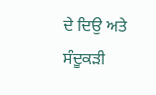ਦੇ ਦਿਉ ਅਤੇ ਸੰਦੂਕੜੀ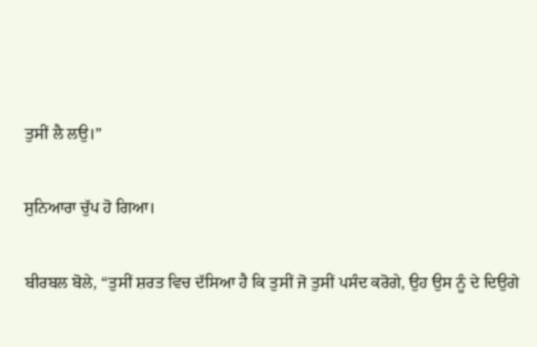ਤੁਸੀਂ ਲੈ ਲਉ।”

ਸੁਨਿਆਰਾ ਚੁੱਪ ਹੋ ਗਿਆ।

ਬੀਰਬਲ ਬੋਲੇ, “ਤੁਸੀਂ ਸ਼ਰਤ ਵਿਚ ਦੱਸਿਆ ਹੈ ਕਿ ਤੁਸੀਂ ਜੋ ਤੁਸੀਂ ਪਸੰਦ ਕਰੋਗੇ, ਉਹ ਉਸ ਨੂੰ ਦੇ ਦਿਉਗੇ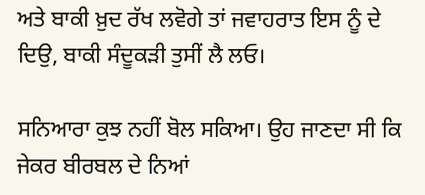ਅਤੇ ਬਾਕੀ ਖ਼ੁਦ ਰੱਖ ਲਵੋਗੇ ਤਾਂ ਜਵਾਹਰਾਤ ਇਸ ਨੂੰ ਦੇ ਦਿਉ, ਬਾਕੀ ਸੰਦੂਕੜੀ ਤੁਸੀਂ ਲੈ ਲਓ।

ਸਨਿਆਰਾ ਕੁਝ ਨਹੀਂ ਬੋਲ ਸਕਿਆ। ਉਹ ਜਾਣਦਾ ਸੀ ਕਿ ਜੇਕਰ ਬੀਰਬਲ ਦੇ ਨਿਆਂ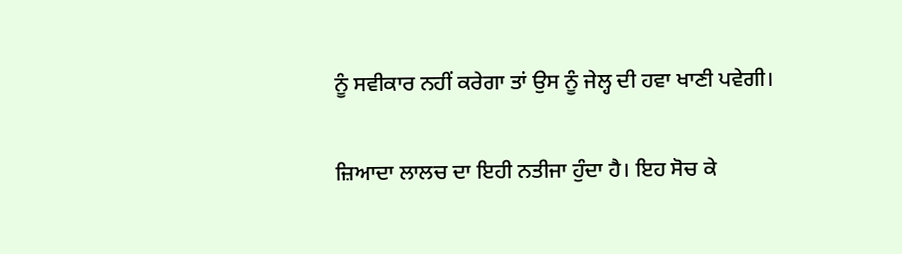ਨੂੰ ਸਵੀਕਾਰ ਨਹੀਂ ਕਰੇਗਾ ਤਾਂ ਉਸ ਨੂੰ ਜੇਲ੍ਹ ਦੀ ਹਵਾ ਖਾਣੀ ਪਵੇਗੀ।

ਜ਼ਿਆਦਾ ਲਾਲਚ ਦਾ ਇਹੀ ਨਤੀਜਾ ਹੁੰਦਾ ਹੈ। ਇਹ ਸੋਚ ਕੇ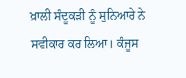ਖ਼ਾਲੀ ਸੰਦੂਕੜੀ ਨੂੰ ਸੁਨਿਆਰੇ ਨੇ ਸਵੀਕਾਰ ਕਰ ਲਿਆ। ਕੰਜੂਸ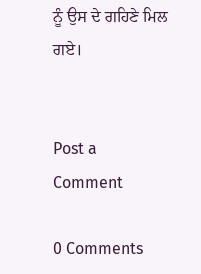ਨੂੰ ਉਸ ਦੇ ਗਹਿਣੇ ਮਿਲ ਗਏ।


Post a Comment

0 Comments